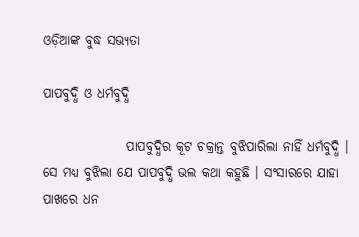ଓଡ଼ିଆଙ୍କ ବୁଦ୍ଧ ସଭ୍ୟତା

ପାପବୁଦ୍ଧି ଓ ଧର୍ମବୁଦ୍ଧି

                ପାପବୁଦ୍ଧିର କୂଟ ଚକ୍ରାନ୍ତ ବୁଝିପାରିଲା ନାହିଁ ଧର୍ମବୁଦ୍ଧି । ସେ ମଧ୍ୟ ବୁଝିଲା ଯେ ପାପବୁଦ୍ଧି ଭଲ କଥା କହୁଛି । ସଂସାରରେ ଯାହା ପାଖରେ ଧନ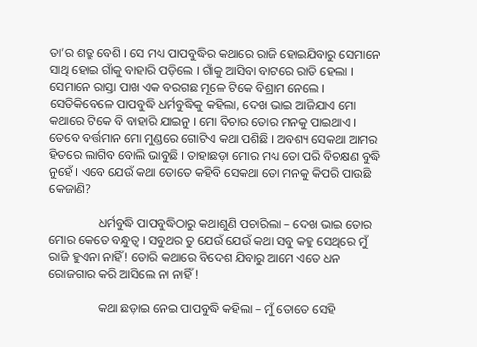ତା’ର ଶତ୍ରୁ ବେଶି । ସେ ମଧ୍ୟ ପାପବୁଦ୍ଧିର କଥାରେ ରାଜି ହୋଇଯିବାରୁ ସେମାନେ ସାଥି ହୋଇ ଗାଁକୁ ବାହାରି ପଡ଼ିଲେ । ଗାଁକୁ ଆସିବା ବାଟରେ ରାତି ହେଲା । ସେମାନେ ରାସ୍ତା ପାଖ ଏକ ବରଗଛ ମୂଳେ ଟିକେ ବିଶ୍ରାମ ନେଲେ । ସେତିକିବେଳେ ପାପବୁଦ୍ଧି ଧର୍ମବୁଦ୍ଧିକୁ କହିଲା, ଦେଖ ଭାଇ ଆଜିଯାଏ ମୋ କଥାରେ ଟିକେ ବି ବାହାରି ଯାଇନୁ । ମୋ ବିଚାର ତୋର ମନକୁ ପାଇଥାଏ । ତେବେ ବର୍ତ୍ତମାନ ମୋ ମୁଣ୍ଡରେ ଗୋଟିଏ କଥା ପଶିଛି । ଅବଶ୍ୟ ସେକଥା ଆମର ହିତରେ ଲାଗିବ ବୋଲି ଭାବୁଛି । ତାହାଛଡ଼ା ମୋର ମଧ୍ୟ ତୋ ପରି ବିଚକ୍ଷଣ ବୁଦ୍ଧି ନୁହେଁ । ଏବେ ଯେଉଁ କଥା ତୋତେ କହିବି ସେକଥା ତୋ ମନକୁ କିପରି ପାଉଛି କେଜାଣି?

                ଧର୍ମବୁଦ୍ଧି ପାପବୁଦ୍ଧିଠାରୁ କଥାଶୁଣି ପଚାରିଲା – ଦେଖ ଭାଇ ତୋର ମୋର କେତେ ବନ୍ଧୁତ୍ୱ । ସବୁଥର ତୁ ଯେଉଁ ଯେଉଁ କଥା ସବୁ କହୁ ସେଥିରେ ମୁଁ ରାଜି ହୁଏନା ନାହିଁ! ତୋରି କଥାରେ ବିଦେଶ ଯିବାରୁ ଆମେ ଏତେ ଧନ ରୋଜଗାର କରି ଆସିଲେ ନା ନାହିଁ !

                କଥା ଛଡ଼ାଇ ନେଇ ପାପବୁଦ୍ଧି କହିଲା – ମୁଁ ତୋତେ ସେହି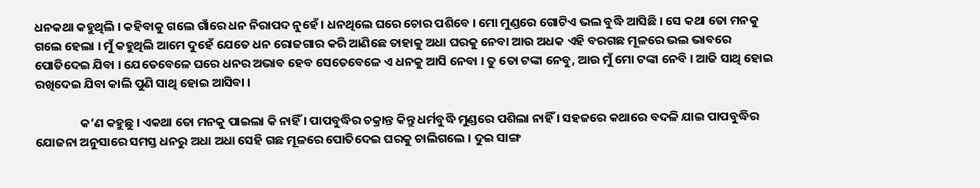ଧନକଥା କହୁଥିଲି । କହିବାକୁ ଗଲେ ଗାଁରେ ଧନ ନିରାପଦ ନୁହେଁ । ଧନଥିଲେ ଘରେ ଚୋର ପଶିବେ । ମୋ ମୁଣ୍ଡରେ ଗୋଟିଏ ଭଲ ବୁଦ୍ଧି ଆସିଛି । ସେ କଥା ତୋ ମନକୁ ଗଲେ ହେଲା । ମୁଁ କହୁଥିଲି ଆମେ ଦୁହେଁ ଯେତେ ଧନ ରୋଜଗାର କରି ଆଣିଛେ ତାହାକୁ ଅଧା ଘରକୁ ନେବା ଆଉ ଅଧକ ଏହି ବରଗଛ ମୂଳରେ ଭଲ ଭାବରେ ପୋତିଦେଇ ଯିବା । ଯେତେବେଳେ ଘରେ ଧନର ଅଭାବ ହେବ ସେତେବେଳେ ଏ ଧନକୁ ଆସି ନେବା । ତୁ ତୋ ଟଙ୍କା ନେବୁ, ଆଉ ମୁଁ ମୋ ଟଙ୍କା ନେବି । ଆଜି ସାଥି ହୋଇ ରଖିଦେଇ ଯିବା କାଲି ପୁଣି ସାଥି ହୋଇ ଆସିବା ।

                କ’ଣ କହୁଛୁ । ଏକଥା ତୋ ମନକୁ ପାଇଲା କି ନାହିଁ । ପାପବୁଦ୍ଧିର ଚକ୍ରାନ୍ତ କିନ୍ତୁ ଧର୍ମବୁଦ୍ଧି ମୁଣ୍ଡରେ ପଶିଲା ନାହିଁ । ସହଜରେ କଥାରେ ବଦଳି ଯାଇ ପାପବୁଦ୍ଧିର ଯୋଜନା ଅନୁସାରେ ସମସ୍ତ ଧନରୁ ଅଧା ଅଧା ସେହି ଗଛ ମୂଳରେ ପୋତିଦେଇ ଘରକୁ ଚାଲିଗଲେ । ଦୁଇ ସାଙ୍ଗ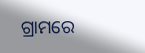ଗ୍ରାମରେ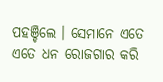ପହଞ୍ଚିଲେ । ସେମାନେ ଏତେ ଏତେ ଧନ ରୋଜଗାର କରି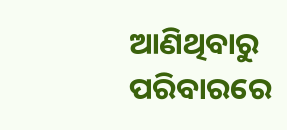ଆଣିଥିବାରୁ ପରିବାରରେ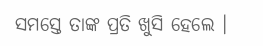ସମସ୍ତେ ତାଙ୍କ ପ୍ରତି ଖୁସି ହେଲେ ।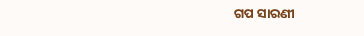ଗପ ସାରଣୀ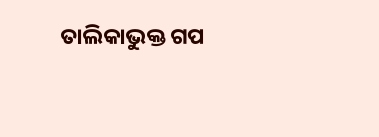ତାଲିକାଭୁକ୍ତ ଗପ